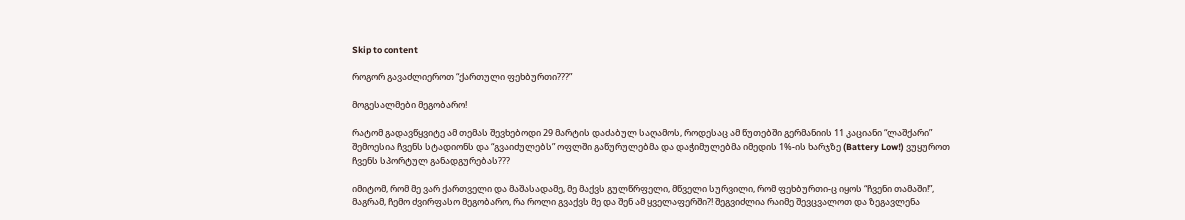Skip to content

როგორ გავაძლიეროთ “ქართული ფეხბურთი???”

მოგესალმები მეგობარო!

რატომ გადავწყვიტე ამ თემას შევხებოდი 29 მარტის დაძაბულ საღამოს, როდესაც ამ წუთებში გერმანიის 11 კაციანი “ლაშქარი” შემოესია ჩვენს სტადიონს და “გვაიძულებს” ოფლში გაწურულებმა და დაჭიმულებმა იმედის 1%-ის ხარჯზე (Battery Low!) ვუყუროთ ჩვენს სპორტულ განადგურებას???

იმიტომ, რომ მე ვარ ქართველი და მაშასადამე, მე მაქვს გულწრფელი, მწველი სურვილი, რომ ფეხბურთი-ც იყოს “ჩვენი თამაში!”, მაგრამ, ჩემო ძვირფასო მეგობარო, რა როლი გვაქვს მე და შენ ამ ყველაფერში?! შეგვიძლია რაიმე შევცვალოთ და ზეგავლენა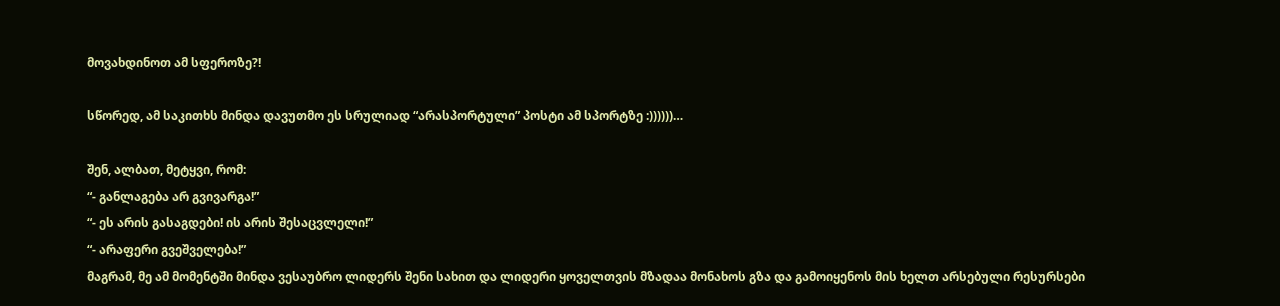მოვახდინოთ ამ სფეროზე?!

სწორედ, ამ საკითხს მინდა დავუთმო ეს სრულიად “არასპორტული” პოსტი ამ სპორტზე :))))))…

შენ, ალბათ, მეტყვი, რომ:
“- განლაგება არ გვივარგა!”
“- ეს არის გასაგდები! ის არის შესაცვლელი!”
“- არაფერი გვეშველება!”
მაგრამ, მე ამ მომენტში მინდა ვესაუბრო ლიდერს შენი სახით და ლიდერი ყოველთვის მზადაა მონახოს გზა და გამოიყენოს მის ხელთ არსებული რესურსები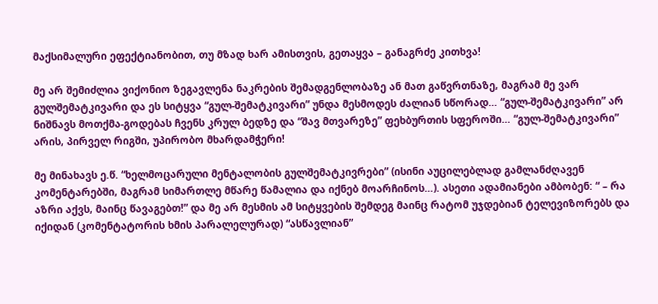მაქსიმალური ეფექტიანობით, თუ მზად ხარ ამისთვის, გეთაყვა – განაგრძე კითხვა!

მე არ შემიძლია ვიქონიო ზეგავლენა ნაკრების შემადგენლობაზე ან მათ გაწვრთნაზე, მაგრამ მე ვარ გულშემატკივარი და ეს სიტყვა “გულ-შემატკივარი” უნდა მესმოდეს ძალიან სწორად… “გულ-შემატკივარი” არ ნიშნავს მოთქმა-გოდებას ჩვენს კრულ ბედზე და “შავ მთვარეზე” ფეხბურთის სფეროში… “გულ-შემატკივარი” არის, პირველ რიგში, უპირობო მხარდამჭერი!

მე მინახავს ე.წ. “ხელმოცარული მენტალობის გულშემატკივრები” (ისინი აუცილებლად გამლანძღავენ კომენტარებში, მაგრამ სიმართლე მწარე წამალია და იქნებ მოარჩინოს…). ასეთი ადამიანები ამბობენ: “ – რა აზრი აქვს, მაინც წავაგებთ!” და მე არ მესმის ამ სიტყვების შემდეგ მაინც რატომ უჯდებიან ტელევიზორებს და იქიდან (კომენტატორის ხმის პარალელურად) “ასწავლიან”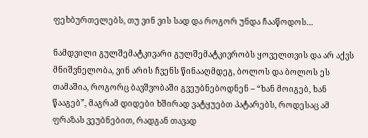ფეხბურთელებს, თუ ვინ ვის სად და როგორ უნდა ჩააწოდოს…

ნამდვილი გულშემატკივარი გულშემატკივრობს ყოველთვის და არ აქვს მნიშვნელობა, ვინ არის ჩვენს წინააღმდეგ, ბოლოს და ბოლოს ეს თამაშია, როგორც ბავშვობაში გვეუბნებოდნენ – “ხან მოიგებ, ხან წააგებ”, მაგრამ დიდები ხშირად ვატყუებთ პატარებს, როდესაც ამ ფრაზას ვეუბნებით, რადგან თავად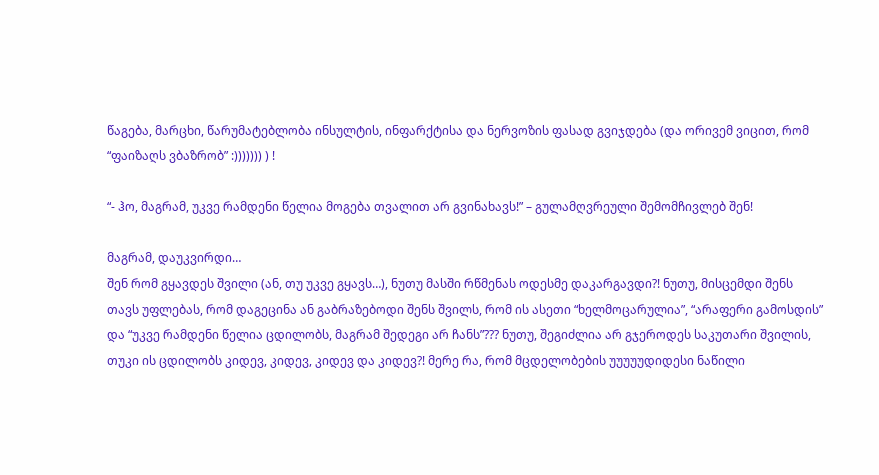წაგება, მარცხი, წარუმატებლობა ინსულტის, ინფარქტისა და ნერვოზის ფასად გვიჯდება (და ორივემ ვიცით, რომ “ფაიზაღს ვბაზრობ” :))))))) ) !

“- ჰო, მაგრამ, უკვე რამდენი წელია მოგება თვალით არ გვინახავს!” – გულამღვრეული შემომჩივლებ შენ!

მაგრამ, დაუკვირდი…
შენ რომ გყავდეს შვილი (ან, თუ უკვე გყავს…), ნუთუ მასში რწმენას ოდესმე დაკარგავდი?! ნუთუ, მისცემდი შენს თავს უფლებას, რომ დაგეცინა ან გაბრაზებოდი შენს შვილს, რომ ის ასეთი “ხელმოცარულია”, “არაფერი გამოსდის” და “უკვე რამდენი წელია ცდილობს, მაგრამ შედეგი არ ჩანს”??? ნუთუ, შეგიძლია არ გჯეროდეს საკუთარი შვილის, თუკი ის ცდილობს კიდევ, კიდევ, კიდევ და კიდევ?! მერე რა, რომ მცდელობების უუუუუდიდესი ნაწილი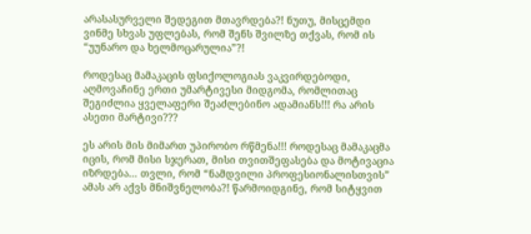არასასურველი შედეგით მთავრდება?! ნუთუ, მისცემდი ვინმე სხვას უფლებას, რომ შენს შვილზე თქვას, რომ ის “უუნარო და ხელმოცარულია”?!

როდესაც მამაკაცის ფსიქოლოგიას ვაკვირდებოდი, აღმოვაჩინე ერთი უმარტივესი მიდგომა, რომლითაც შეგიძლია ყველაფერი შეაძლებინო ადამიანს!!! რა არის ასეთი მარტივი???

ეს არის მის მიმართ უპირობო რწმენა!!! როდესაც მამაკაცმა იცის, რომ მისი სჯერათ, მისი თვითშეფასება და მოტივაცია იზრდება… თვლი, რომ “ნამდვილი პროფესიონალისთვის” ამას არ აქვს მნიშვნელობა?! წარმოიდგინე, რომ სიტყვით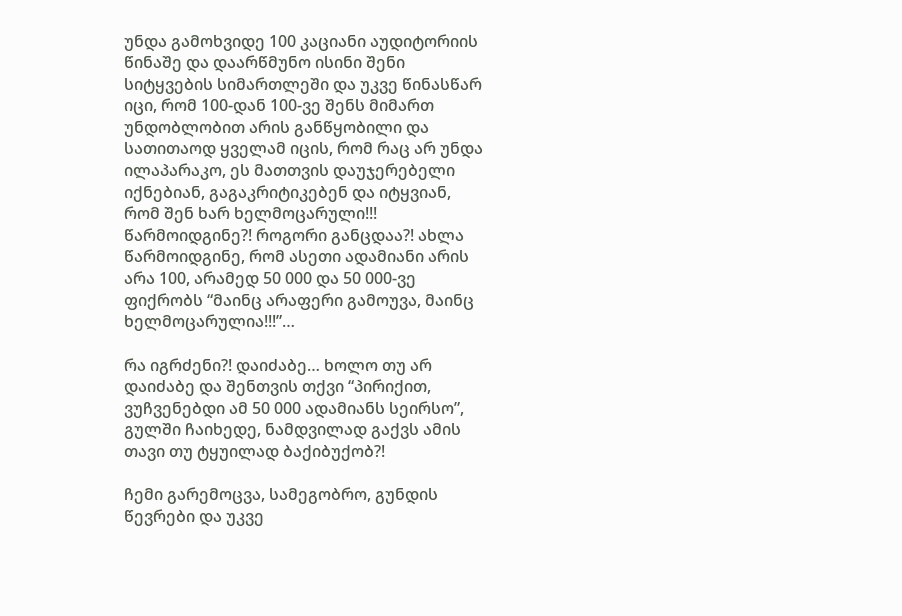უნდა გამოხვიდე 100 კაციანი აუდიტორიის წინაშე და დაარწმუნო ისინი შენი სიტყვების სიმართლეში და უკვე წინასწარ იცი, რომ 100-დან 100-ვე შენს მიმართ უნდობლობით არის განწყობილი და სათითაოდ ყველამ იცის, რომ რაც არ უნდა ილაპარაკო, ეს მათთვის დაუჯერებელი იქნებიან, გაგაკრიტიკებენ და იტყვიან, რომ შენ ხარ ხელმოცარული!!! წარმოიდგინე?! როგორი განცდაა?! ახლა წარმოიდგინე, რომ ასეთი ადამიანი არის არა 100, არამედ 50 000 და 50 000-ვე ფიქრობს “მაინც არაფერი გამოუვა, მაინც ხელმოცარულია!!!”…

რა იგრძენი?! დაიძაბე… ხოლო თუ არ დაიძაბე და შენთვის თქვი “პირიქით, ვუჩვენებდი ამ 50 000 ადამიანს სეირსო”, გულში ჩაიხედე, ნამდვილად გაქვს ამის თავი თუ ტყუილად ბაქიბუქობ?!

ჩემი გარემოცვა, სამეგობრო, გუნდის წევრები და უკვე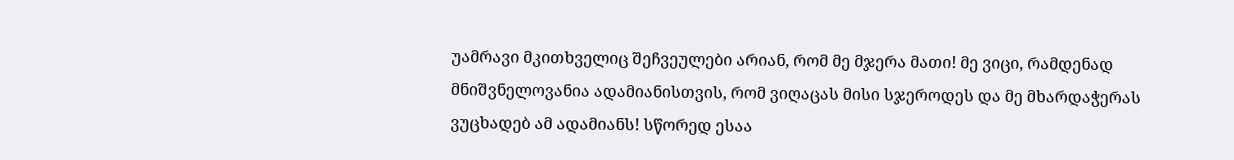უამრავი მკითხველიც შეჩვეულები არიან, რომ მე მჯერა მათი! მე ვიცი, რამდენად მნიშვნელოვანია ადამიანისთვის, რომ ვიღაცას მისი სჯეროდეს და მე მხარდაჭერას ვუცხადებ ამ ადამიანს! სწორედ ესაა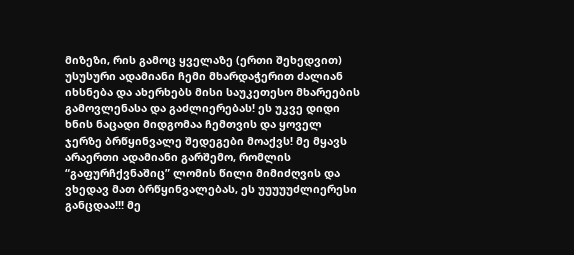მიზეზი, რის გამოც ყველაზე (ერთი შეხედვით) უსუსური ადამიანი ჩემი მხარდაჭერით ძალიან იხსნება და ახერხებს მისი საუკეთესო მხარეების გამოვლენასა და გაძლიერებას! ეს უკვე დიდი ხნის ნაცადი მიდგომაა ჩემთვის და ყოველ ჯერზე ბრწყინვალე შედეგები მოაქვს! მე მყავს არაერთი ადამიანი გარშემო, რომლის “გაფურჩქვნაშიც” ლომის წილი მიმიძღვის და ვხედავ მათ ბრწყინვალებას, ეს უუუუუძლიერესი განცდაა!!! მე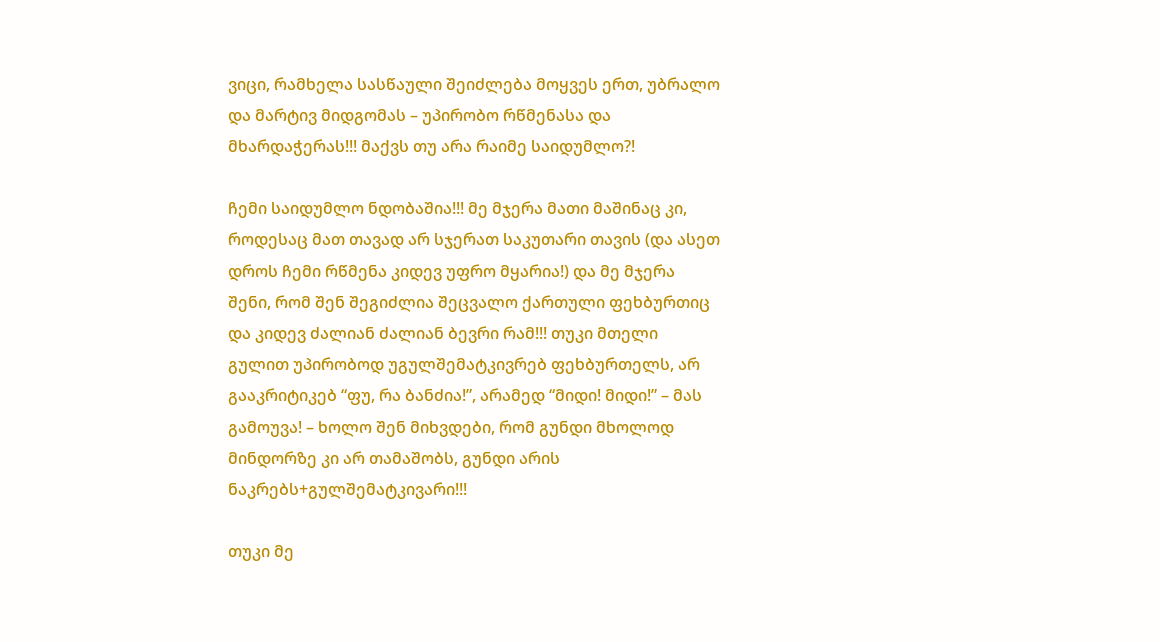ვიცი, რამხელა სასწაული შეიძლება მოყვეს ერთ, უბრალო და მარტივ მიდგომას – უპირობო რწმენასა და მხარდაჭერას!!! მაქვს თუ არა რაიმე საიდუმლო?!

ჩემი საიდუმლო ნდობაშია!!! მე მჯერა მათი მაშინაც კი, როდესაც მათ თავად არ სჯერათ საკუთარი თავის (და ასეთ დროს ჩემი რწმენა კიდევ უფრო მყარია!) და მე მჯერა შენი, რომ შენ შეგიძლია შეცვალო ქართული ფეხბურთიც და კიდევ ძალიან ძალიან ბევრი რამ!!! თუკი მთელი გულით უპირობოდ უგულშემატკივრებ ფეხბურთელს, არ გააკრიტიკებ “ფუ, რა ბანძია!”, არამედ “მიდი! მიდი!” – მას გამოუვა! – ხოლო შენ მიხვდები, რომ გუნდი მხოლოდ მინდორზე კი არ თამაშობს, გუნდი არის ნაკრებს+გულშემატკივარი!!!

თუკი მე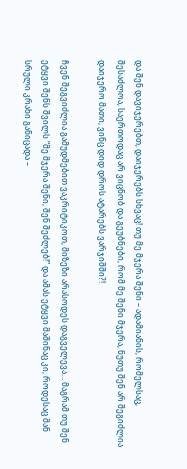და შენ დავიჯერებთ, დაიჯერებს სხვაც! თუ მე მჯერა შენი – ადამიანის, რომელსაც, შესაძლოა, საერთოდაც არ ვიცნობ და გეუბნები, რომ მე შენი მჯერა, ნუთუ შენ არ შეგიძლია დაიჯერო მათი, ვინც დიდ დროს ატარებს ვარჯიშში?!

ჩვენ შეგვიძლია გამუდმებით ვაკრიტიკოთ, მიზეზი არასოდეს დაგველევა… მაგრამ თუ შენ ეტყვი შენს შვილს “მე მჯერა შენი, შენ შეძლებ!” და ამას ეტყვი მაშინაც კი, როდესაც მან სრული კრახი განიცადა –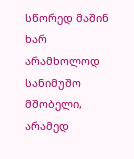სწორედ მაშინ ხარ არამხოლოდ სანიმუშო მშობელი, არამედ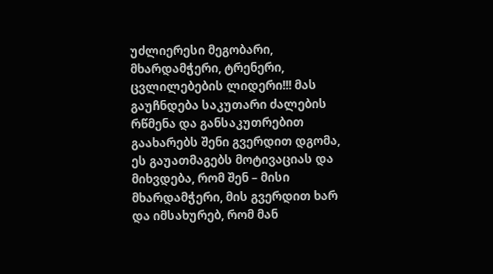უძლიერესი მეგობარი, მხარდამჭერი, ტრენერი, ცვლილებების ლიდერი!!! მას გაუჩნდება საკუთარი ძალების რწმენა და განსაკუთრებით გაახარებს შენი გვერდით დგომა, ეს გაუათმაგებს მოტივაციას და მიხვდება, რომ შენ – მისი მხარდამჭერი, მის გვერდით ხარ და იმსახურებ, რომ მან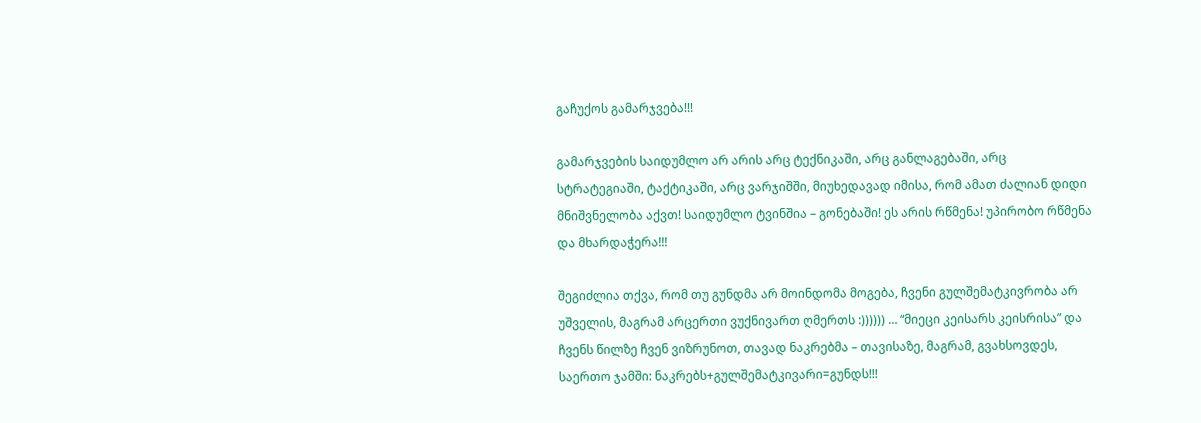გაჩუქოს გამარჯვება!!!

გამარჯვების საიდუმლო არ არის არც ტექნიკაში, არც განლაგებაში, არც სტრატეგიაში, ტაქტიკაში, არც ვარჯიშში, მიუხედავად იმისა, რომ ამათ ძალიან დიდი მნიშვნელობა აქვთ! საიდუმლო ტვინშია – გონებაში! ეს არის რწმენა! უპირობო რწმენა და მხარდაჭერა!!!

შეგიძლია თქვა, რომ თუ გუნდმა არ მოინდომა მოგება, ჩვენი გულშემატკივრობა არ უშველის, მაგრამ არცერთი ვუქნივართ ღმერთს :)))))) … “მიეცი კეისარს კეისრისა” და ჩვენს წილზე ჩვენ ვიზრუნოთ, თავად ნაკრებმა – თავისაზე, მაგრამ, გვახსოვდეს, საერთო ჯამში: ნაკრებს+გულშემატკივარი=გუნდს!!!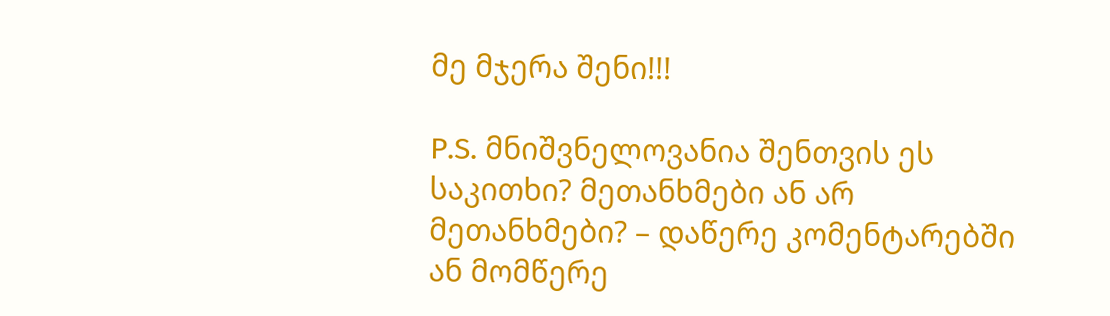მე მჯერა შენი!!!

P.S. მნიშვნელოვანია შენთვის ეს საკითხი? მეთანხმები ან არ მეთანხმები? – დაწერე კომენტარებში ან მომწერე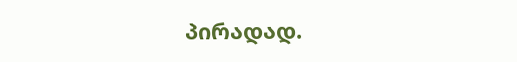პირადად.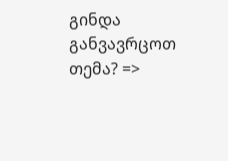გინდა განვავრცოთ თემა? =>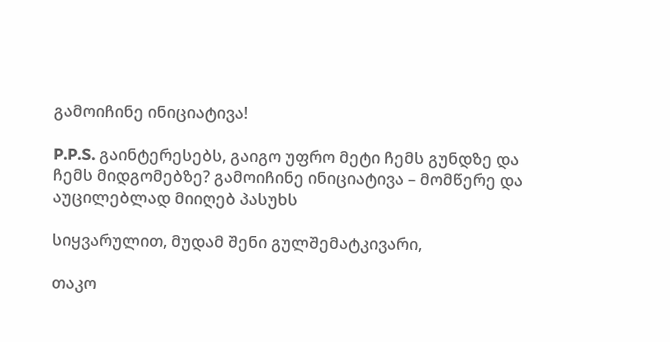გამოიჩინე ინიციატივა!

P.P.S. გაინტერესებს, გაიგო უფრო მეტი ჩემს გუნდზე და ჩემს მიდგომებზე? გამოიჩინე ინიციატივა – მომწერე და აუცილებლად მიიღებ პასუხს

სიყვარულით, მუდამ შენი გულშემატკივარი,

თაკო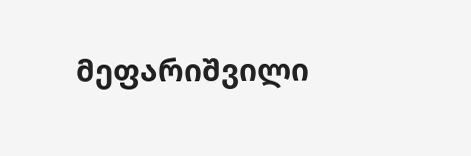მეფარიშვილი